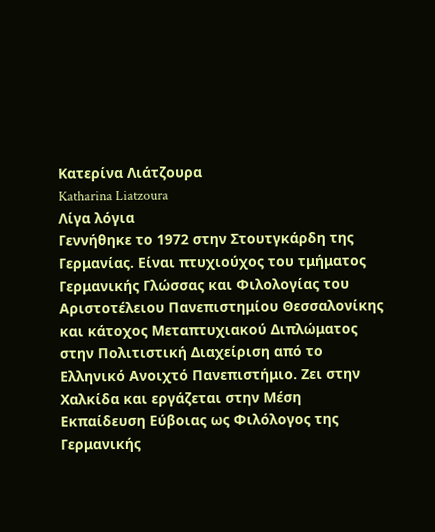Κατερίνα Λιάτζουρα
Katharina Liatzoura
Λίγα λόγια
Γεννήθηκε το 1972 στην Στουτγκάρδη της Γερμανίας. Είναι πτυχιούχος του τμήματος Γερμανικής Γλώσσας και Φιλολογίας του Αριστοτέλειου Πανεπιστημίου Θεσσαλονίκης και κάτοχος Μεταπτυχιακού Διπλώματος στην Πολιτιστική Διαχείριση από το Ελληνικό Ανοιχτό Πανεπιστήμιο. Ζει στην Χαλκίδα και εργάζεται στην Μέση Εκπαίδευση Εύβοιας ως Φιλόλογος της Γερμανικής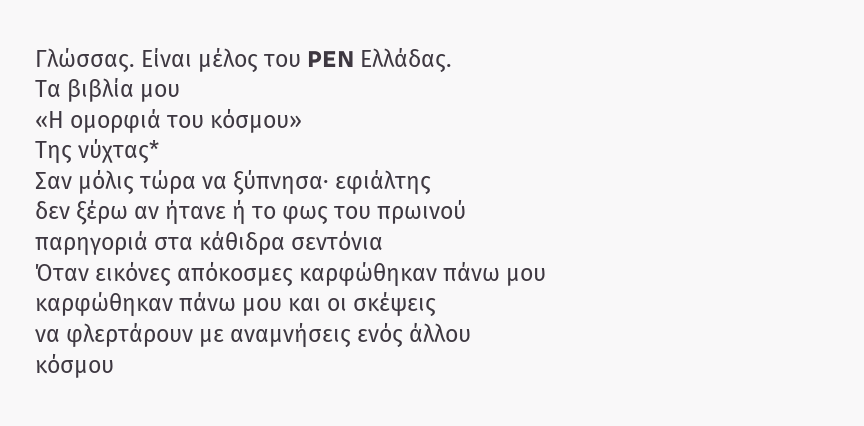Γλώσσας. Είναι μέλος του PEN Ελλάδας.
Τα βιβλία μου
«Η ομορφιά του κόσμου»
Της νύχτας*
Σαν μόλις τώρα να ξύπνησα· εφιάλτης
δεν ξέρω αν ήτανε ή το φως του πρωινού
παρηγοριά στα κάθιδρα σεντόνια
Όταν εικόνες απόκοσμες καρφώθηκαν πάνω μου
καρφώθηκαν πάνω μου και οι σκέψεις
να φλερτάρουν με αναμνήσεις ενός άλλου
κόσμου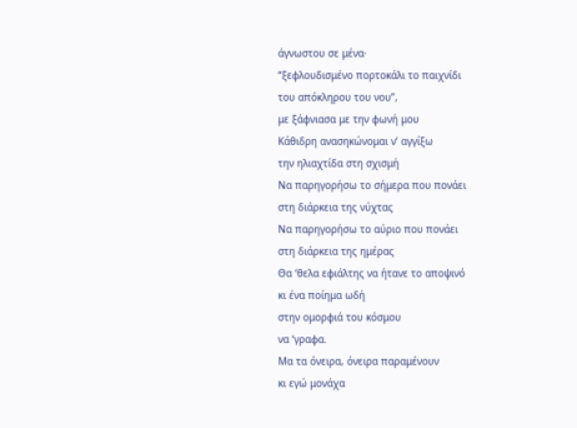άγνωστου σε μένα·
“ξεφλουδισμένο πορτοκάλι το παιχνίδι
του απόκληρου του νου”,
με ξάφνιασα με την φωνή μου
Κάθιδρη ανασηκώνομαι ν’ αγγίξω
την ηλιαχτίδα στη σχισμή
Να παρηγορήσω το σήμερα που πονάει
στη διάρκεια της νύχτας
Να παρηγορήσω το αύριο που πονάει
στη διάρκεια της ημέρας
Θα ‘θελα εφιάλτης να ήτανε το αποψινό
κι ένα ποίημα ωδή
στην ομορφιά του κόσμου
να ‘γραφα.
Μα τα όνειρα, όνειρα παραμένουν
κι εγώ μονάχα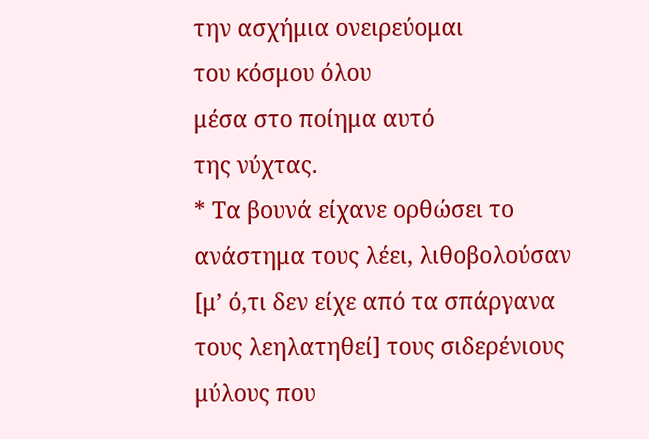την ασχήμια ονειρεύομαι
του κόσμου όλου
μέσα στο ποίημα αυτό
της νύχτας.
* Τα βουνά είχανε ορθώσει το ανάστημα τους λέει, λιθοβολούσαν [μ’ ό,τι δεν είχε από τα σπάργανα τους λεηλατηθεί] τους σιδερένιους μύλους που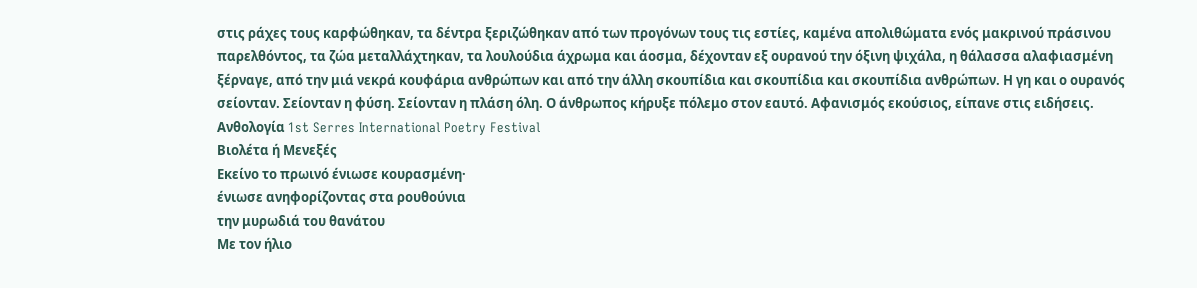στις ράχες τους καρφώθηκαν, τα δέντρα ξεριζώθηκαν από των προγόνων τους τις εστίες, καμένα απολιθώματα ενός μακρινού πράσινου παρελθόντος, τα ζώα μεταλλάχτηκαν, τα λουλούδια άχρωμα και άοσμα, δέχονταν εξ ουρανού την όξινη ψιχάλα, η θάλασσα αλαφιασμένη ξέρναγε, από την μιά νεκρά κουφάρια ανθρώπων και από την άλλη σκουπίδια και σκουπίδια και σκουπίδια ανθρώπων. Η γη και ο ουρανός σείονταν. Σείονταν η φύση. Σείονταν η πλάση όλη. Ο άνθρωπος κήρυξε πόλεμο στον εαυτό. Αφανισμός εκούσιος, είπανε στις ειδήσεις.
Ανθολογία 1st Serres International Poetry Festival
Βιολέτα ή Μενεξές
Εκείνο το πρωινό ένιωσε κουρασμένη·
ένιωσε ανηφορίζοντας στα ρουθούνια
την μυρωδιά του θανάτου
Με τον ήλιο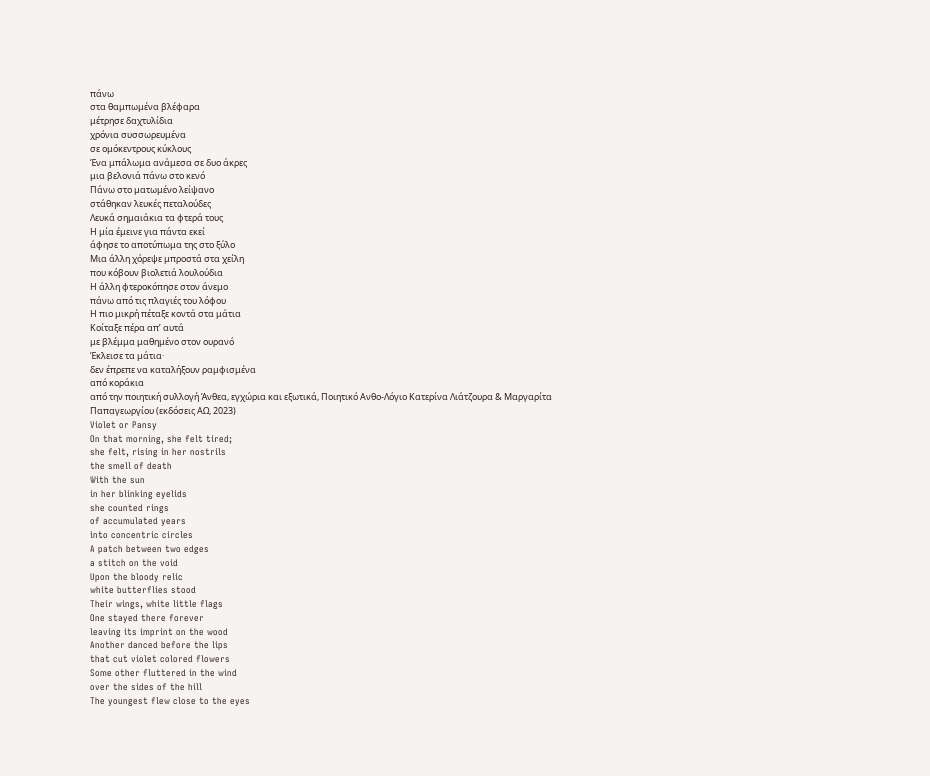πάνω
στα θαμπωμένα βλέφαρα
μέτρησε δαχτυλίδια
χρόνια συσσωρευμένα
σε ομόκεντρους κύκλους
Ένα μπάλωμα ανάμεσα σε δυο άκρες
μια βελονιά πάνω στο κενό
Πάνω στο ματωμένο λείψανο
στάθηκαν λευκές πεταλούδες
Λευκά σημαιάκια τα φτερά τους
Η μία έμεινε για πάντα εκεί
άφησε το αποτύπωμα της στο ξύλο
Μια άλλη χόρεψε μπροστά στα χείλη
που κόβουν βιολετιά λουλούδια
Η άλλη φτεροκόπησε στον άνεμο
πάνω από τις πλαγιές του λόφου
Η πιο μικρή πέταξε κοντά στα μάτια
Κοίταξε πέρα απ’ αυτά
με βλέμμα μαθημένο στον ουρανό
Έκλεισε τα μάτια·
δεν έπρεπε να καταλήξουν ραμφισμένα
από κοράκια
από την ποιητική συλλογή Άνθεα, εγχώρια και εξωτικά, Ποιητικό Ανθο-Λόγιο Κατερίνα Λιάτζουρα & Μαργαρίτα Παπαγεωργίου (εκδόσεις ΑΩ, 2023)
Violet or Pansy
On that morning, she felt tired;
she felt, rising in her nostrils
the smell of death
With the sun
in her blinking eyelids
she counted rings
of accumulated years
into concentric circles
A patch between two edges
a stitch on the void
Upon the bloody relic
white butterflies stood
Their wings, white little flags
One stayed there forever
leaving its imprint on the wood
Another danced before the lips
that cut violet colored flowers
Some other fluttered in the wind
over the sides of the hill
The youngest flew close to the eyes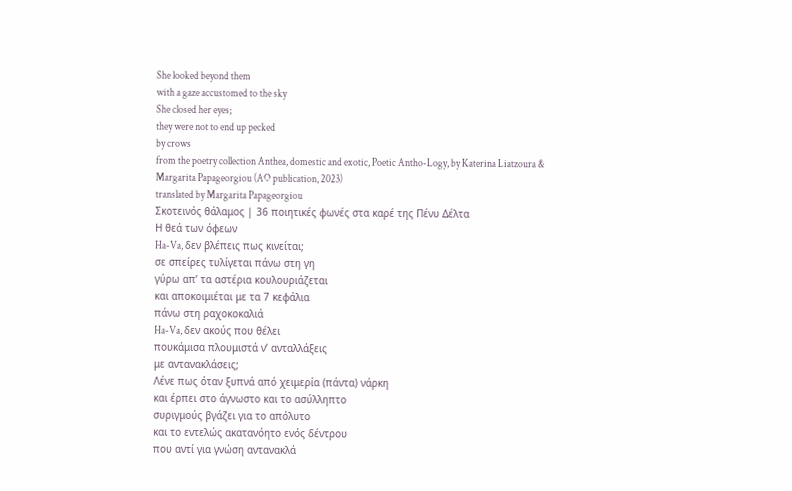She looked beyond them
with a gaze accustomed to the sky
She closed her eyes;
they were not to end up pecked
by crows
from the poetry collection Anthea, domestic and exotic, Poetic Antho-Logy, by Katerina Liatzoura & Margarita Papageorgiou (AO publication, 2023)
translated by Margarita Papageorgiou
Σκοτεινός θάλαμος | 36 ποιητικές φωνές στα καρέ της Πένυ Δέλτα
Η θεά των όφεων
Ha-Va, δεν βλέπεις πως κινείται;
σε σπείρες τυλίγεται πάνω στη γη
γύρω απ’ τα αστέρια κουλουριάζεται
και αποκοιμιέται με τα 7 κεφάλια
πάνω στη ραχοκοκαλιά
Ha-Va, δεν ακούς που θέλει
πουκάμισα πλουμιστά ν’ ανταλλάξεις
με αντανακλάσεις;
Λένε πως όταν ξυπνά από χειμερία (πάντα) νάρκη
και έρπει στο άγνωστο και το ασύλληπτο
συριγμούς βγάζει για το απόλυτο
και το εντελώς ακατανόητο ενός δέντρου
που αντί για γνώση αντανακλά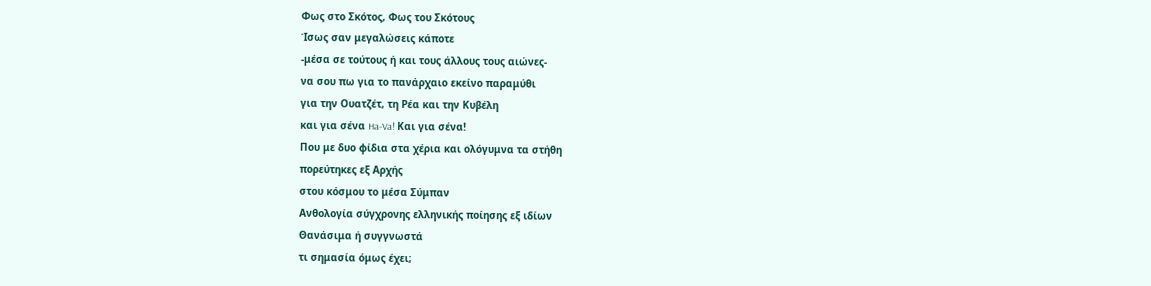Φως στο Σκότος, Φως του Σκότους
Ίσως σαν μεγαλώσεις κάποτε
-μέσα σε τούτους ή και τους άλλους τους αιώνες-
να σου πω για το πανάρχαιο εκείνο παραμύθι
για την Ουατζέτ, τη Ρέα και την Κυβέλη
και για σένα Ha-Va! Και για σένα!
Που με δυο φίδια στα χέρια και ολόγυμνα τα στήθη
πορεύτηκες εξ Αρχής
στου κόσμου το μέσα Σύμπαν
Ανθολογία σύγχρονης ελληνικής ποίησης εξ ιδίων
Θανάσιμα ή συγγνωστά
τι σημασία όμως έχει;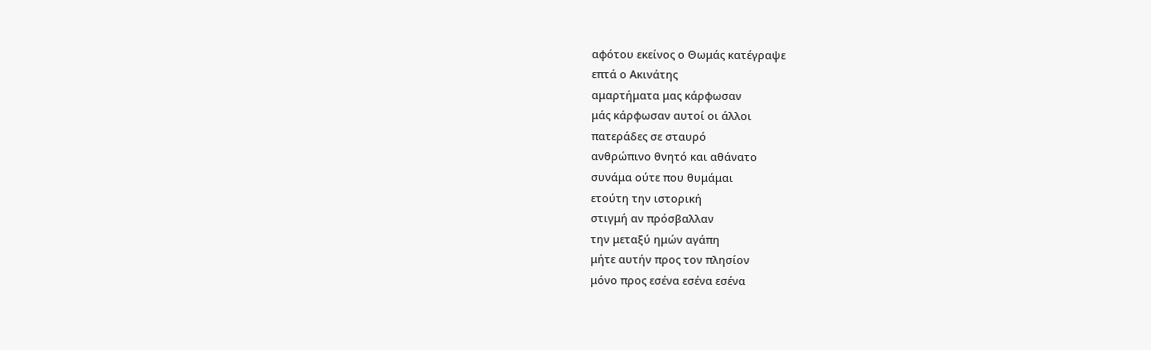αφότου εκείνος ο Θωμάς κατέγραψε
επτά ο Ακινάτης
αμαρτήματα μας κάρφωσαν
μάς κάρφωσαν αυτοί οι άλλοι
πατεράδες σε σταυρό
ανθρώπινο θνητό και αθάνατο
συνάμα ούτε που θυμάμαι
ετούτη την ιστορική
στιγμή αν πρόσβαλλαν
την μεταξύ ημών αγάπη
μήτε αυτήν προς τον πλησίον
μόνο προς εσένα εσένα εσένα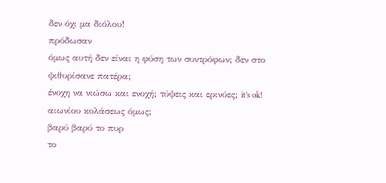δεν όχι μα διόλου!
πρόδωσαν
όμως αυτή δεν είναι η φύση των συντρόφων; δεν στο ψιθυρίσανε πατέρα;
ένοχη να νιώσω και ενοχή; τύψεις και ερινύες; it’s ok!
αιωνίου κολάσεως όμως;
βαρύ βαρύ το πυρ
το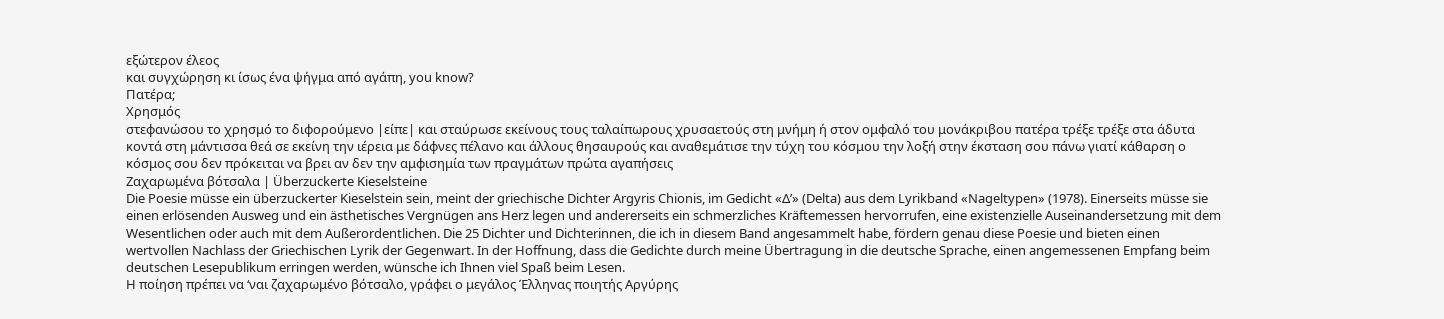εξώτερον έλεος
και συγχώρηση κι ίσως ένα ψήγμα από αγάπη, you know?
Πατέρα;
Χρησμός
στεφανώσου το χρησμό το διφορούμενο |είπε| και σταύρωσε εκείνους τους ταλαίπωρους χρυσαετούς στη μνήμη ή στον ομφαλό του μονάκριβου πατέρα τρέξε τρέξε στα άδυτα κοντά στη μάντισσα θεά σε εκείνη την ιέρεια με δάφνες πέλανο και άλλους θησαυρούς και αναθεμάτισε την τύχη του κόσμου την λοξή στην έκσταση σου πάνω γιατί κάθαρση ο κόσμος σου δεν πρόκειται να βρει αν δεν την αμφισημία των πραγμάτων πρώτα αγαπήσεις
Ζαχαρωμένα βότσαλα | Überzuckerte Kieselsteine
Die Poesie müsse ein überzuckerter Kieselstein sein, meint der griechische Dichter Argyris Chionis, im Gedicht «Δ’» (Delta) aus dem Lyrikband «Nageltypen» (1978). Einerseits müsse sie einen erlösenden Ausweg und ein ästhetisches Vergnügen ans Herz legen und andererseits ein schmerzliches Kräftemessen hervorrufen, eine existenzielle Auseinandersetzung mit dem Wesentlichen oder auch mit dem Außerordentlichen. Die 25 Dichter und Dichterinnen, die ich in diesem Band angesammelt habe, fördern genau diese Poesie und bieten einen wertvollen Nachlass der Griechischen Lyrik der Gegenwart. In der Hoffnung, dass die Gedichte durch meine Übertragung in die deutsche Sprache, einen angemessenen Empfang beim deutschen Lesepublikum erringen werden, wünsche ich Ihnen viel Spaß beim Lesen.
Η ποίηση πρέπει να ‘ναι ζαχαρωμένο βότσαλο, γράφει ο μεγάλος Έλληνας ποιητής Αργύρης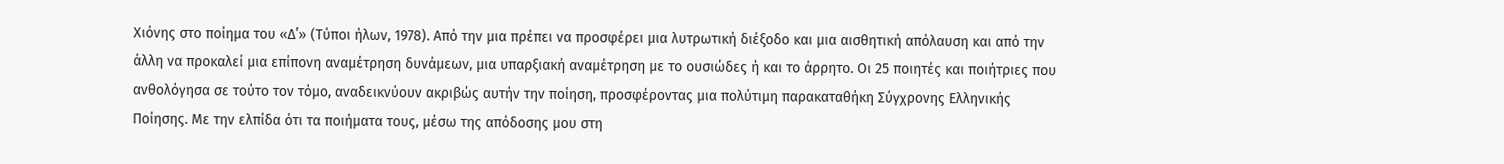Χιόνης στο ποίημα του «Δ’» (Τύποι ήλων, 1978). Από την μια πρέπει να προσφέρει μια λυτρωτική διέξοδο και μια αισθητική απόλαυση και από την άλλη να προκαλεί μια επίπονη αναμέτρηση δυνάμεων, μια υπαρξιακή αναμέτρηση με το ουσιώδες ή και το άρρητο. Οι 25 ποιητές και ποιήτριες που ανθολόγησα σε τούτο τον τόμο, αναδεικνύουν ακριβώς αυτήν την ποίηση, προσφέροντας μια πολύτιμη παρακαταθήκη Σύγχρονης Ελληνικής Ποίησης. Με την ελπίδα ότι τα ποιήματα τους, μέσω της απόδοσης μου στη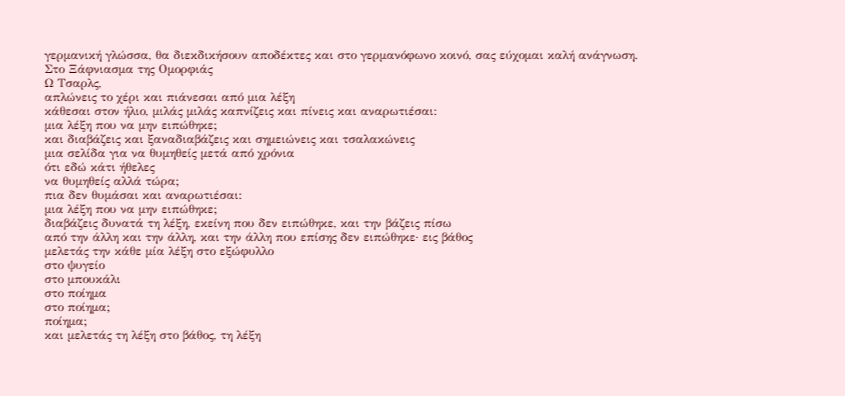γερμανική γλώσσα, θα διεκδικήσουν αποδέκτες και στο γερμανόφωνο κοινό, σας εύχομαι καλή ανάγνωση.
Στο Ξάφνιασμα της Ομορφιάς
Ω Τσαρλς,
απλώνεις το χέρι και πιάνεσαι από μια λέξη
κάθεσαι στον ήλιο, μιλάς μιλάς καπνίζεις και πίνεις και αναρωτιέσαι:
μια λέξη που να μην ειπώθηκε;
και διαβάζεις και ξαναδιαβάζεις και σημειώνεις και τσαλακώνεις
μια σελίδα για να θυμηθείς μετά από χρόνια
ότι εδώ κάτι ήθελες
να θυμηθείς αλλά τώρα;
πια δεν θυμάσαι και αναρωτιέσαι:
μια λέξη που να μην ειπώθηκε;
διαβάζεις δυνατά τη λέξη, εκείνη που δεν ειπώθηκε, και την βάζεις πίσω
από την άλλη και την άλλη, και την άλλη που επίσης δεν ειπώθηκε· εις βάθος
μελετάς την κάθε μία λέξη στο εξώφυλλο
στο ψυγείο
στο μπουκάλι
στο ποίημα
στο ποίημα;
ποίημα;
και μελετάς τη λέξη στο βάθος, τη λέξη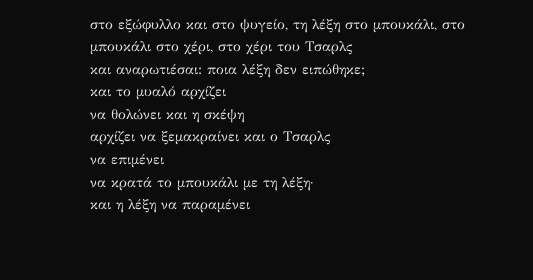στο εξώφυλλο και στο ψυγείο, τη λέξη στο μπουκάλι, στο μπουκάλι στο χέρι, στο χέρι του Τσαρλς
και αναρωτιέσαι: ποια λέξη δεν ειπώθηκε;
και το μυαλό αρχίζει
να θολώνει και η σκέψη
αρχίζει να ξεμακραίνει και ο Τσαρλς
να επιμένει
να κρατά το μπουκάλι με τη λέξη·
και η λέξη να παραμένει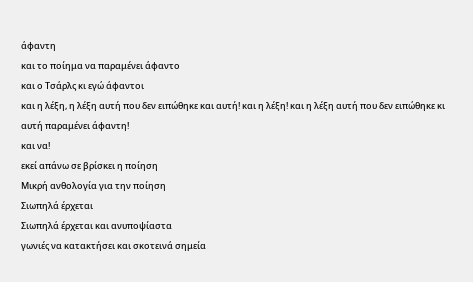άφαντη
και το ποίημα να παραμένει άφαντο
και ο Τσάρλς κι εγώ άφαντοι
και η λέξη, η λέξη αυτή που δεν ειπώθηκε και αυτή! και η λέξη! και η λέξη αυτή που δεν ειπώθηκε κι αυτή παραμένει άφαντη!
και να!
εκεί απάνω σε βρίσκει η ποίηση
Μικρή ανθολογία για την ποίηση
Σιωπηλά έρχεται
Σιωπηλά έρχεται και ανυποψίαστα
γωνιές να κατακτήσει και σκοτεινά σημεία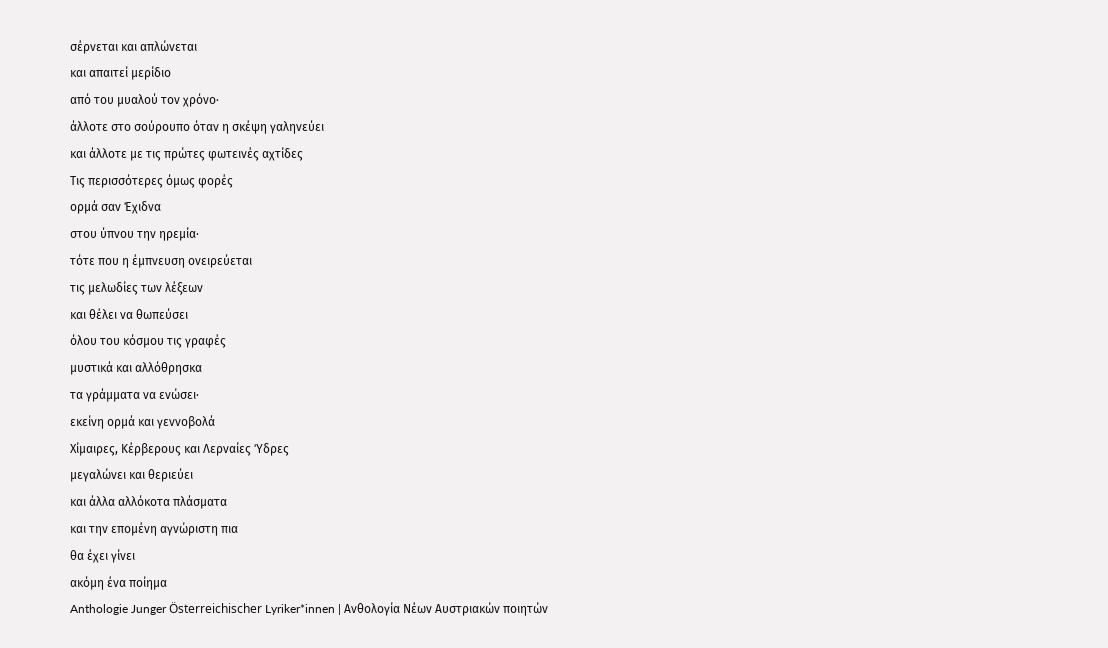σέρνεται και απλώνεται
και απαιτεί μερίδιο
από του μυαλού τον χρόνο·
άλλοτε στο σούρουπο όταν η σκέψη γαληνεύει
και άλλοτε με τις πρώτες φωτεινές αχτίδες
Τις περισσότερες όμως φορές
ορμά σαν Έχιδνα
στου ύπνου την ηρεμία·
τότε που η έμπνευση ονειρεύεται
τις μελωδίες των λέξεων
και θέλει να θωπεύσει
όλου του κόσμου τις γραφές
μυστικά και αλλόθρησκα
τα γράμματα να ενώσει·
εκείνη ορμά και γεννοβολά
Χίμαιρες, Κέρβερους και Λερναίες Ύδρες
μεγαλώνει και θεριεύει
και άλλα αλλόκοτα πλάσματα
και την επομένη αγνώριστη πια
θα έχει γίνει
ακόμη ένα ποίημα
Anthologie Junger Österreichischer Lyriker*innen | Ανθολογία Νέων Αυστριακών ποιητών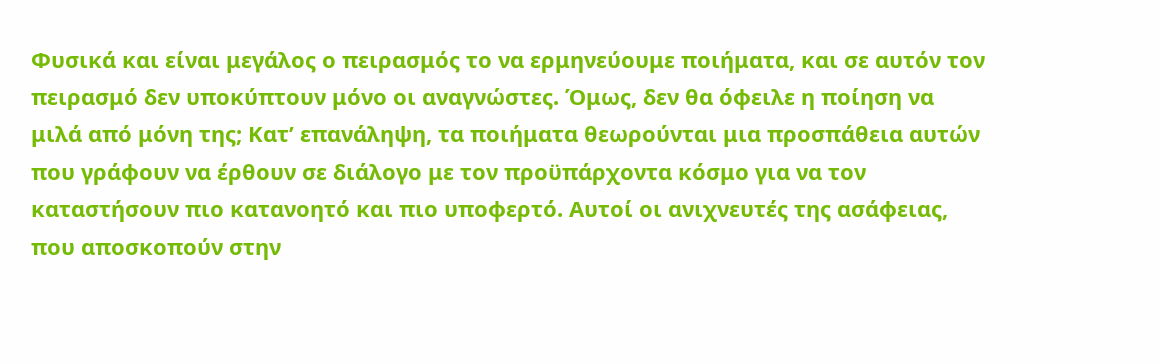Φυσικά και είναι μεγάλος ο πειρασμός το να ερμηνεύουμε ποιήματα, και σε αυτόν τον πειρασμό δεν υποκύπτουν μόνο οι αναγνώστες. Όμως, δεν θα όφειλε η ποίηση να μιλά από μόνη της; Κατ’ επανάληψη, τα ποιήματα θεωρούνται μια προσπάθεια αυτών που γράφουν να έρθουν σε διάλογο με τον προϋπάρχοντα κόσμο για να τον καταστήσουν πιο κατανοητό και πιο υποφερτό. Αυτοί οι ανιχνευτές της ασάφειας, που αποσκοπούν στην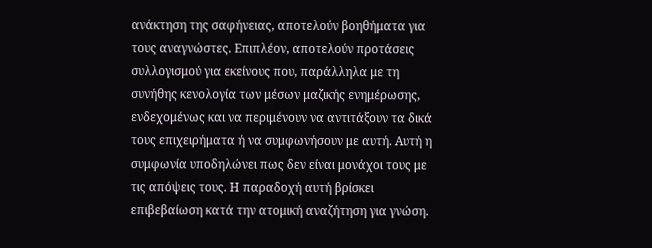ανάκτηση της σαφήνειας, αποτελούν βοηθήματα για τους αναγνώστες. Επιπλέον, αποτελούν προτάσεις συλλογισμού για εκείνους που, παράλληλα με τη συνήθης κενολογία των μέσων μαζικής ενημέρωσης, ενδεχομένως και να περιμένουν να αντιτάξουν τα δικά τους επιχειρήματα ή να συμφωνήσουν με αυτή. Αυτή η συμφωνία υποδηλώνει πως δεν είναι μονάχοι τους με τις απόψεις τους. Η παραδοχή αυτή βρίσκει επιβεβαίωση κατά την ατομική αναζήτηση για γνώση.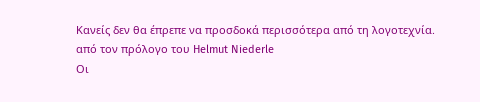Κανείς δεν θα έπρεπε να προσδοκά περισσότερα από τη λογοτεχνία.
από τον πρόλογο του Helmut Niederle
Οι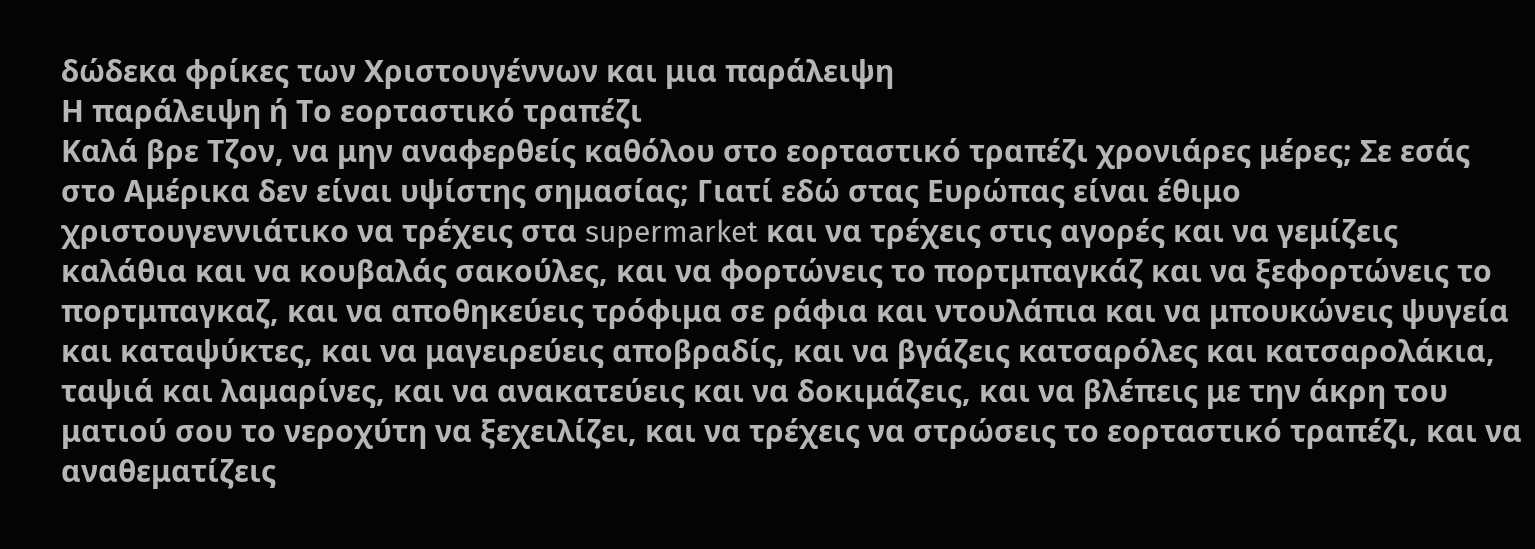δώδεκα φρίκες των Χριστουγέννων και μια παράλειψη
Η παράλειψη ή Το εορταστικό τραπέζι
Καλά βρε Τζον, να μην αναφερθείς καθόλου στο εορταστικό τραπέζι χρονιάρες μέρες; Σε εσάς στο Αμέρικα δεν είναι υψίστης σημασίας; Γιατί εδώ στας Ευρώπας είναι έθιμο χριστουγεννιάτικο να τρέχεις στα supermarket και να τρέχεις στις αγορές και να γεμίζεις καλάθια και να κουβαλάς σακούλες, και να φορτώνεις το πορτμπαγκάζ και να ξεφορτώνεις το πορτμπαγκαζ, και να αποθηκεύεις τρόφιμα σε ράφια και ντουλάπια και να μπουκώνεις ψυγεία και καταψύκτες, και να μαγειρεύεις αποβραδίς, και να βγάζεις κατσαρόλες και κατσαρολάκια, ταψιά και λαμαρίνες, και να ανακατεύεις και να δοκιμάζεις, και να βλέπεις με την άκρη του ματιού σου το νεροχύτη να ξεχειλίζει, και να τρέχεις να στρώσεις το εορταστικό τραπέζι, και να αναθεματίζεις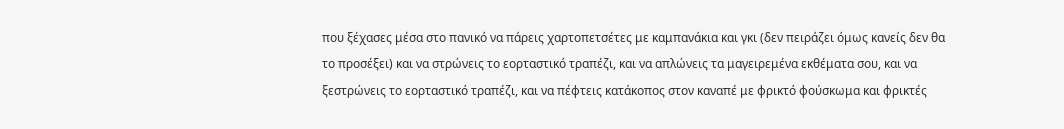που ξέχασες μέσα στο πανικό να πάρεις χαρτοπετσέτες με καμπανάκια και γκι (δεν πειράζει όμως κανείς δεν θα το προσέξει) και να στρώνεις το εορταστικό τραπέζι, και να απλώνεις τα μαγειρεμένα εκθέματα σου, και να ξεστρώνεις το εορταστικό τραπέζι, και να πέφτεις κατάκοπος στον καναπέ με φρικτό φούσκωμα και φρικτές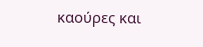καούρες και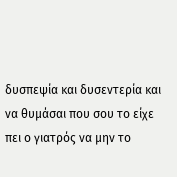δυσπεψία και δυσεντερία και να θυμάσαι που σου το είχε πει ο γιατρός να μην το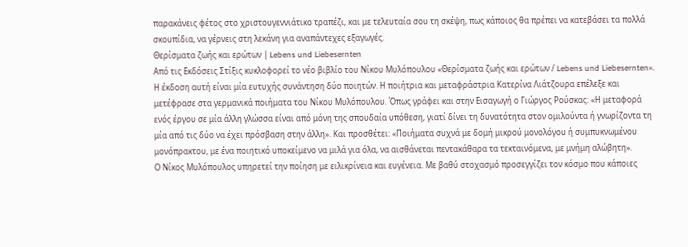παρακάνεις φέτος στο χριστουγεννιάτικο τραπέζι, και με τελευταία σου τη σκέψη, πως κάποιος θα πρέπει να κατεβάσει τα πολλά σκουπίδια, να γέρνεις στη λεκάνη για αναπάντεχες εξαγωγές.
Θερίσματα ζωής και ερώτων | Lebens und Liebesernten
Από τις Εκδόσεις Στίξις κυκλοφορεί το νέο βιβλίο του Νίκου Μυλόπουλου «Θερίσματα ζωής και ερώτων / Lebens und Liebesernten». Η έκδοση αυτή είναι μία ευτυχής συνάντηση δύο ποιητών. Η ποιήτρια και μεταφράστρια Κατερίνα Λιάτζουρα επέλεξε και μετέφρασε στα γερμανικά ποιήματα του Νίκου Μυλόπουλου. Όπως γράφει και στην Εισαγωγή ο Γιώργος Ρούσκας: «Η μεταφορά ενός έργου σε μία άλλη γλώσσα είναι από μόνη της σπουδαία υπόθεση, γιατί δίνει τη δυνατότητα στον ομιλούντα ή γνωρίζοντα τη μία από τις δύο να έχει πρόσβαση στην άλλη». Και προσθέτει: «Ποιήματα συχνά με δομή μικρού μονολόγου ή συμπυκνωμένου μονόπρακτου, με ένα ποιητικό υποκείμενο να μιλά για όλα, να αισθάνεται πεντακάθαρα τα τεκταινόμενα, με μνήμη αλώβητη».
Ο Νίκος Μυλόπουλος υπηρετεί την ποίηση με ειλικρίνεια και ευγένεια. Με βαθύ στοχασμό προσεγγίζει τον κόσμο που κάποιες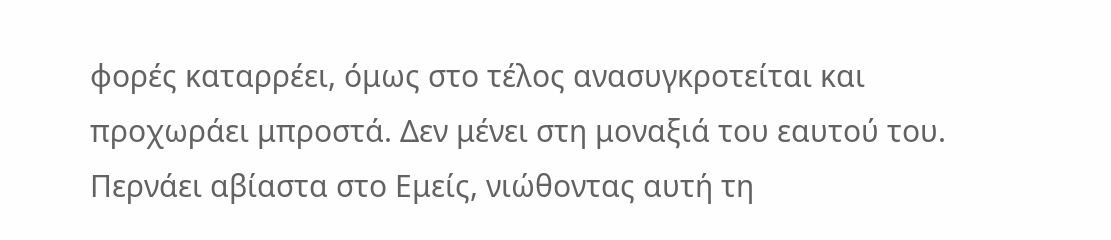φορές καταρρέει, όμως στο τέλος ανασυγκροτείται και προχωράει μπροστά. Δεν μένει στη μοναξιά του εαυτού του. Περνάει αβίαστα στο Εμείς, νιώθοντας αυτή τη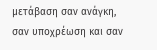μετάβαση σαν ανάγκη, σαν υποχρέωση και σαν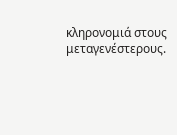κληρονομιά στους μεταγενέστερους.